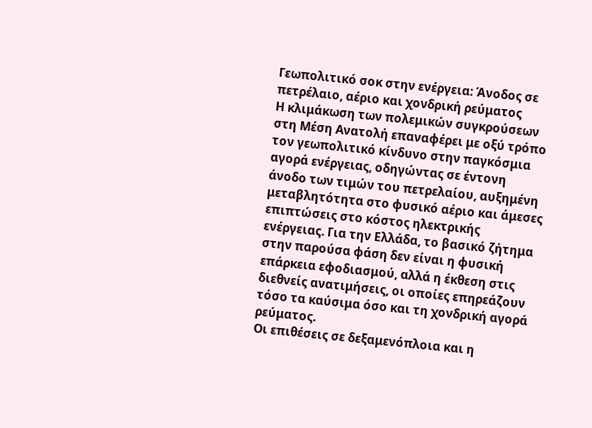Γεωπολιτικό σοκ στην ενέργεια: Άνοδος σε πετρέλαιο, αέριο και χονδρική ρεύματος
Η κλιμάκωση των πολεμικών συγκρούσεων στη Μέση Ανατολή επαναφέρει με οξύ τρόπο τον γεωπολιτικό κίνδυνο στην παγκόσμια αγορά ενέργειας, οδηγώντας σε έντονη άνοδο των τιμών του πετρελαίου, αυξημένη μεταβλητότητα στο φυσικό αέριο και άμεσες επιπτώσεις στο κόστος ηλεκτρικής ενέργειας. Για την Ελλάδα, το βασικό ζήτημα στην παρούσα φάση δεν είναι η φυσική επάρκεια εφοδιασμού, αλλά η έκθεση στις διεθνείς ανατιμήσεις, οι οποίες επηρεάζουν τόσο τα καύσιμα όσο και τη χονδρική αγορά ρεύματος.
Οι επιθέσεις σε δεξαμενόπλοια και η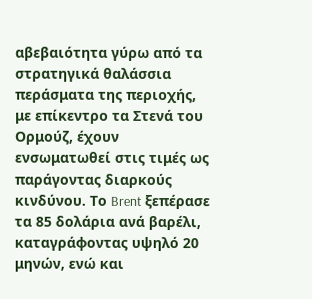αβεβαιότητα γύρω από τα στρατηγικά θαλάσσια περάσματα της περιοχής, με επίκεντρο τα Στενά του Ορμούζ, έχουν ενσωματωθεί στις τιμές ως παράγοντας διαρκούς κινδύνου. Το Brent ξεπέρασε τα 85 δολάρια ανά βαρέλι, καταγράφοντας υψηλό 20 μηνών, ενώ και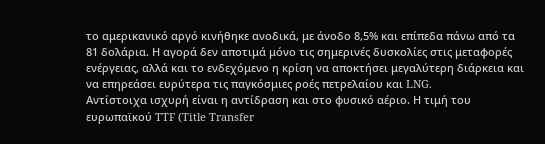το αμερικανικό αργό κινήθηκε ανοδικά, με άνοδο 8,5% και επίπεδα πάνω από τα 81 δολάρια. Η αγορά δεν αποτιμά μόνο τις σημερινές δυσκολίες στις μεταφορές ενέργειας, αλλά και το ενδεχόμενο η κρίση να αποκτήσει μεγαλύτερη διάρκεια και να επηρεάσει ευρύτερα τις παγκόσμιες ροές πετρελαίου και LNG.
Αντίστοιχα ισχυρή είναι η αντίδραση και στο φυσικό αέριο. Η τιμή του ευρωπαϊκού TTF (Title Transfer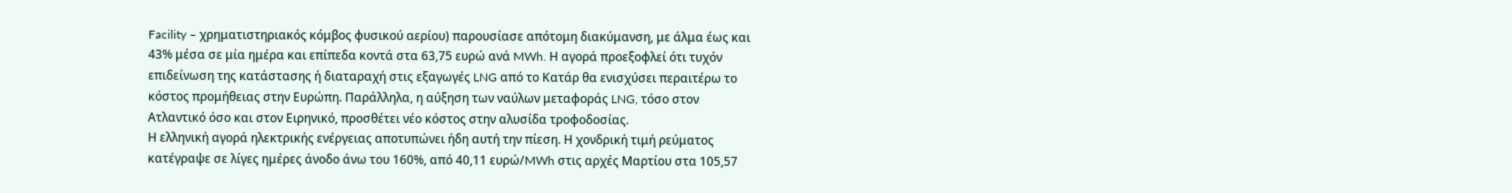Facility – χρηματιστηριακός κόμβος φυσικού αερίου) παρουσίασε απότομη διακύμανση, με άλμα έως και 43% μέσα σε μία ημέρα και επίπεδα κοντά στα 63,75 ευρώ ανά MWh. Η αγορά προεξοφλεί ότι τυχόν επιδείνωση της κατάστασης ή διαταραχή στις εξαγωγές LNG από το Κατάρ θα ενισχύσει περαιτέρω το κόστος προμήθειας στην Ευρώπη. Παράλληλα, η αύξηση των ναύλων μεταφοράς LNG, τόσο στον Ατλαντικό όσο και στον Ειρηνικό, προσθέτει νέο κόστος στην αλυσίδα τροφοδοσίας.
Η ελληνική αγορά ηλεκτρικής ενέργειας αποτυπώνει ήδη αυτή την πίεση. Η χονδρική τιμή ρεύματος κατέγραψε σε λίγες ημέρες άνοδο άνω του 160%, από 40,11 ευρώ/MWh στις αρχές Μαρτίου στα 105,57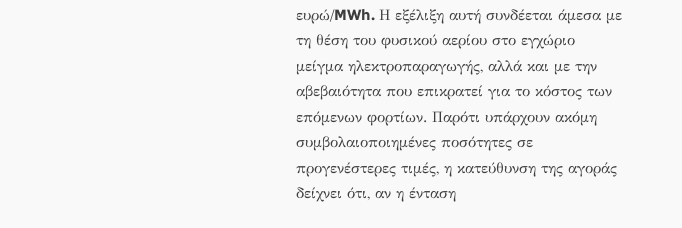ευρώ/MWh. Η εξέλιξη αυτή συνδέεται άμεσα με τη θέση του φυσικού αερίου στο εγχώριο μείγμα ηλεκτροπαραγωγής, αλλά και με την αβεβαιότητα που επικρατεί για το κόστος των επόμενων φορτίων. Παρότι υπάρχουν ακόμη συμβολαιοποιημένες ποσότητες σε προγενέστερες τιμές, η κατεύθυνση της αγοράς δείχνει ότι, αν η ένταση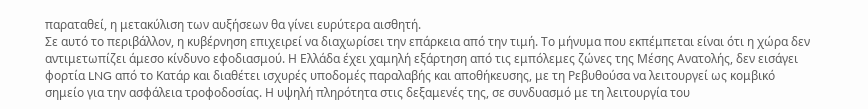παραταθεί, η μετακύλιση των αυξήσεων θα γίνει ευρύτερα αισθητή.
Σε αυτό το περιβάλλον, η κυβέρνηση επιχειρεί να διαχωρίσει την επάρκεια από την τιμή. Το μήνυμα που εκπέμπεται είναι ότι η χώρα δεν αντιμετωπίζει άμεσο κίνδυνο εφοδιασμού. Η Ελλάδα έχει χαμηλή εξάρτηση από τις εμπόλεμες ζώνες της Μέσης Ανατολής, δεν εισάγει φορτία LNG από το Κατάρ και διαθέτει ισχυρές υποδομές παραλαβής και αποθήκευσης, με τη Ρεβυθούσα να λειτουργεί ως κομβικό σημείο για την ασφάλεια τροφοδοσίας. Η υψηλή πληρότητα στις δεξαμενές της, σε συνδυασμό με τη λειτουργία του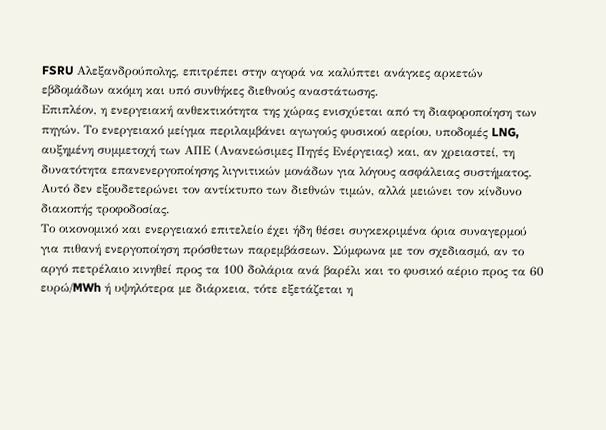FSRU Αλεξανδρούπολης, επιτρέπει στην αγορά να καλύπτει ανάγκες αρκετών εβδομάδων ακόμη και υπό συνθήκες διεθνούς αναστάτωσης.
Επιπλέον, η ενεργειακή ανθεκτικότητα της χώρας ενισχύεται από τη διαφοροποίηση των πηγών. Το ενεργειακό μείγμα περιλαμβάνει αγωγούς φυσικού αερίου, υποδομές LNG, αυξημένη συμμετοχή των ΑΠΕ (Ανανεώσιμες Πηγές Ενέργειας) και, αν χρειαστεί, τη δυνατότητα επανενεργοποίησης λιγνιτικών μονάδων για λόγους ασφάλειας συστήματος. Αυτό δεν εξουδετερώνει τον αντίκτυπο των διεθνών τιμών, αλλά μειώνει τον κίνδυνο διακοπής τροφοδοσίας.
Το οικονομικό και ενεργειακό επιτελείο έχει ήδη θέσει συγκεκριμένα όρια συναγερμού για πιθανή ενεργοποίηση πρόσθετων παρεμβάσεων. Σύμφωνα με τον σχεδιασμό, αν το αργό πετρέλαιο κινηθεί προς τα 100 δολάρια ανά βαρέλι και το φυσικό αέριο προς τα 60 ευρώ/MWh ή υψηλότερα με διάρκεια, τότε εξετάζεται η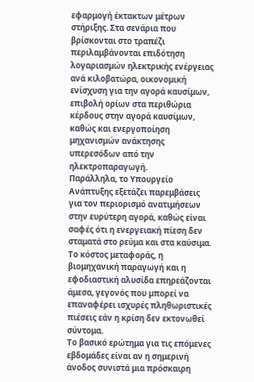εφαρμογή έκτακτων μέτρων στήριξης. Στα σενάρια που βρίσκονται στο τραπέζι περιλαμβάνονται επιδότηση λογαριασμών ηλεκτρικής ενέργειας ανά κιλοβατώρα, οικονομική ενίσχυση για την αγορά καυσίμων, επιβολή ορίων στα περιθώρια κέρδους στην αγορά καυσίμων, καθώς και ενεργοποίηση μηχανισμών ανάκτησης υπερεσόδων από την ηλεκτροπαραγωγή.
Παράλληλα, το Υπουργείο Ανάπτυξης εξετάζει παρεμβάσεις για τον περιορισμό ανατιμήσεων στην ευρύτερη αγορά, καθώς είναι σαφές ότι η ενεργειακή πίεση δεν σταματά στο ρεύμα και στα καύσιμα. Το κόστος μεταφοράς, η βιομηχανική παραγωγή και η εφοδιαστική αλυσίδα επηρεάζονται άμεσα, γεγονός που μπορεί να επαναφέρει ισχυρές πληθωριστικές πιέσεις εάν η κρίση δεν εκτονωθεί σύντομα.
Το βασικό ερώτημα για τις επόμενες εβδομάδες είναι αν η σημερινή άνοδος συνιστά μια πρόσκαιρη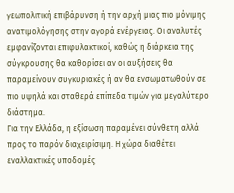γεωπολιτική επιβάρυνση ή την αρχή μιας πιο μόνιμης ανατιμολόγησης στην αγορά ενέργειας. Οι αναλυτές εμφανίζονται επιφυλακτικοί, καθώς η διάρκεια της σύγκρουσης θα καθορίσει αν οι αυξήσεις θα παραμείνουν συγκυριακές ή αν θα ενσωματωθούν σε πιο υψηλά και σταθερά επίπεδα τιμών για μεγαλύτερο διάστημα.
Για την Ελλάδα, η εξίσωση παραμένει σύνθετη αλλά προς το παρόν διαχειρίσιμη. Η χώρα διαθέτει εναλλακτικές υποδομές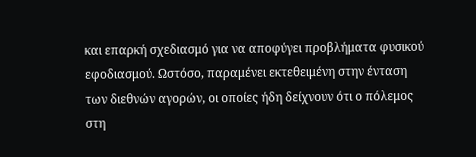και επαρκή σχεδιασμό για να αποφύγει προβλήματα φυσικού εφοδιασμού. Ωστόσο, παραμένει εκτεθειμένη στην ένταση των διεθνών αγορών, οι οποίες ήδη δείχνουν ότι ο πόλεμος στη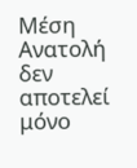Μέση Ανατολή δεν αποτελεί μόνο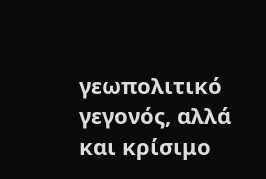γεωπολιτικό γεγονός, αλλά και κρίσιμο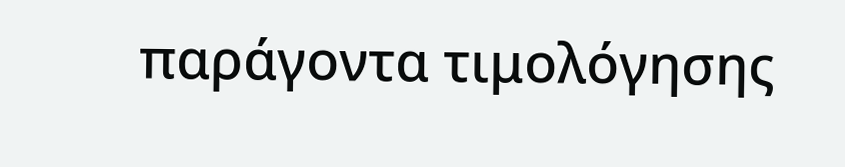παράγοντα τιμολόγησης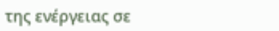της ενέργειας σε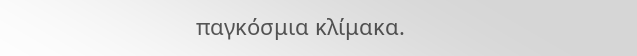παγκόσμια κλίμακα.